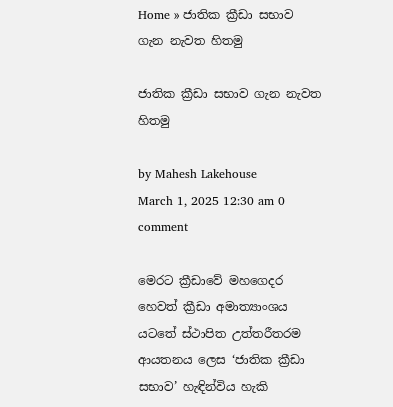Home » ජාතික ක්‍රීඩා සභාව ගැන නැවත හිතමු

ජාතික ක්‍රීඩා සභාව ගැන නැවත හිතමු

by Mahesh Lakehouse
March 1, 2025 12:30 am 0 comment

මෙරට ක්‍රීඩාවේ මහගෙදර හෙවත් ක්‍රීඩා අමාත්‍යාංශය යටතේ ස්ථාපිත උත්තරීතරම ආයතනය ලෙස ‘ජාතික ක්‍රීඩා සභාව’ හැඳින්විය හැකි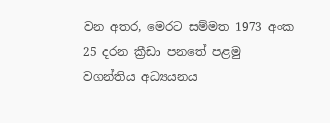වන අතර, මෙරට සම්මත 1973 අංක 25 දරන ක්‍රීඩා පනතේ පළමු වගන්තිය අධ්‍යයනය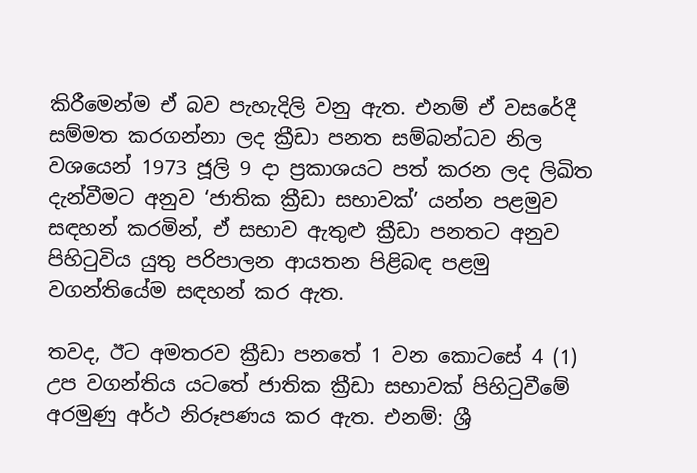කිරීමෙන්ම ඒ බව පැහැදිලි වනු ඇත. එනම් ඒ වසරේදී සම්මත කරගන්නා ලද ක්‍රීඩා පනත සම්බන්ධව නිල වශයෙන් 1973 ජූලි 9 දා ප්‍රකාශයට පත් කරන ලද ලිඛිත දැන්වීමට අනුව ‘ජාතික ක්‍රීඩා සභාවක්’ යන්න පළමුව සඳහන් කරමින්, ඒ සභාව ඇතුළු ක්‍රීඩා පනතට අනුව පිහිටුවිය යුතු පරිපාලන ආයතන පිළිබඳ පළමු වගන්තියේම සඳහන් කර ඇත.

තවද, ඊට අමතරව ක්‍රීඩා පනතේ 1 වන කොටසේ 4 (1) උප වගන්තිය යටතේ ජාතික ක්‍රීඩා සභාවක් පිහිටුවීමේ අරමුණු අර්ථ නිරූපණය කර ඇත. එනම්: ශ්‍රී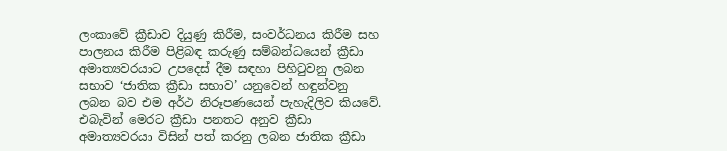ලංකාවේ ක්‍රීඩාව දියුණු කිරීම, සංවර්ධනය කිරීම සහ පාලනය කිරීම පිළිබඳ කරුණු සම්බන්ධයෙන් ක්‍රීඩා අමාත්‍යවරයාට උපදෙස් දීම සඳහා පිහිටුවනු ලබන සභාව ‘ජාතික ක්‍රීඩා සභාව’ යනුවෙන් හඳුන්වනු ලබන බව එම අර්ථ නිරූපණයෙන් පැහැදිලිව කියවේ. එබැවින් මෙරට ක්‍රීඩා පනතට අනුව ක්‍රීඩා අමාත්‍යවරයා විසින් පත් කරනු ලබන ජාතික ක්‍රීඩා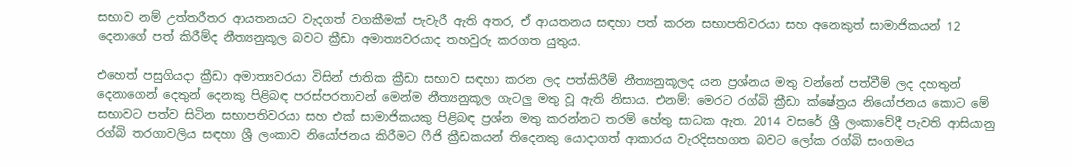සභාව නම් උත්තරීතර ආයතනයට වැදගත් වගකීමක් පැවැරී ඇති අතර, ඒ ආයතනය සඳහා පත් කරන සභාපතිවරයා සහ අනෙකුත් සාමාජිකයන් 12 දෙනාගේ පත් කිරීම්ද නීත්‍යනුකූල බවට ක්‍රීඩා අමාත්‍යවරයාද තහවුරු කරගත යුතුය.

එහෙත් පසුගියදා ක්‍රීඩා අමාත්‍යවරයා විසින් ජාතික ක්‍රීඩා සභාව සඳහා කරන ලද පත්කිරීම් නීත්‍යනුකූලද යන ප්‍රශ්නය මතු වන්නේ පත්වීම් ලද දහතුන් දෙනාගෙන් දෙතුන් දෙනකු පිළිබඳ පරස්පරතාවන් මෙන්ම නීත්‍යනුකූල ගැටලු මතු වූ ඇති නිසාය. එනම්: මෙරට රග්බි ක්‍රීඩා ක්ෂේත්‍රය නියෝජනය කොට මේ සභාවට පත්ව සිටින සභාපතිවරයා සහ එක් සාමාජිකයකු පිළිබඳ ප්‍රශ්න මතු කරන්නට තරම් හේතු සාධක ඇත. 2014 වසරේ ශ්‍රී ලංකාවේදී පැවති ආසියානු රග්බි තරගාවලිය සඳහා ශ්‍රී ලංකාව නියෝජනය කිරීමට ෆීජි ක්‍රීඩකයන් තිදෙනකු යොදාගත් ආකාරය වැරදිසහගත බවට ලෝක රග්බි සංගමය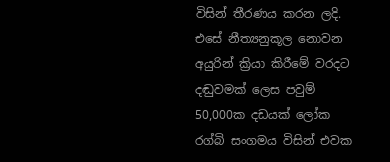විසින් තීරණය කරන ලදි. එසේ නීත්‍යනුකූල නොවන අයුරින් ක්‍රියා කිරීමේ වරදට දඬුවමක් ලෙස පවුම් 50,000ක දඩයක් ලෝක රග්බි සංගමය විසින් එවක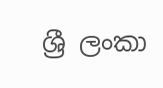ශ්‍රී ලංකා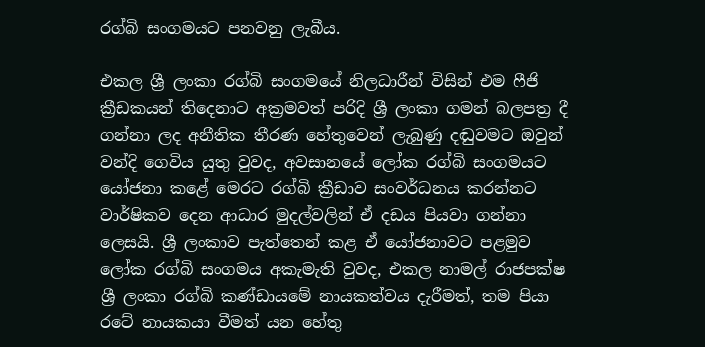රග්බි සංගමයට පනවනු ලැබීය.

එකල ශ්‍රී ලංකා රග්බි සංගමයේ නිලධාරීන් විසින් එම ෆීජි ක්‍රීඩකයන් තිදෙනාට අක්‍රමවත් පරිදි ශ්‍රී ලංකා ගමන් බලපත්‍ර දී ගන්නා ලද අනීතික තීරණ හේතුවෙන් ලැබුණු දඬුවමට ඔවුන් වන්දි ගෙවිය යුතු වුවද, අවසානයේ ලෝක රග්බි සංගමයට යෝජනා කළේ මෙරට රග්බි ක්‍රීඩාව සංවර්ධනය කරන්නට වාර්ෂිකව දෙන ආධාර මුදල්වලින් ඒ දඩය පියවා ගන්නා ලෙසයි. ශ්‍රී ලංකාව පැත්තෙන් කළ ඒ යෝජනාවට පළමුව ලෝක රග්බි සංගමය අකැමැති වුවද, එකල නාමල් රාජපක්ෂ ශ්‍රී ලංකා රග්බි කණ්ඩායමේ නායකත්වය දැරීමත්, තම පියා රටේ නායකයා වීමත් යන හේතු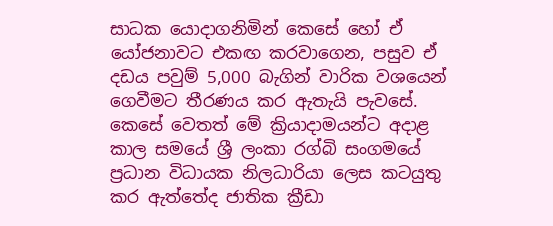සාධක යොදාගනිමින් කෙසේ හෝ ඒ යෝජනාවට එකඟ කරවාගෙන, පසුව ඒ දඩය පවුම් 5,000 බැගින් වාරික වශයෙන් ගෙවීමට තීරණය කර ඇතැයි පැවසේ. කෙසේ වෙතත් මේ ක්‍රියාදාමයන්ට අදාළ කාල සමයේ ශ්‍රී ලංකා රග්බි සංගමයේ ප්‍රධාන විධායක නිලධාරියා ලෙස කටයුතු කර ඇත්තේද ජාතික ක්‍රීඩා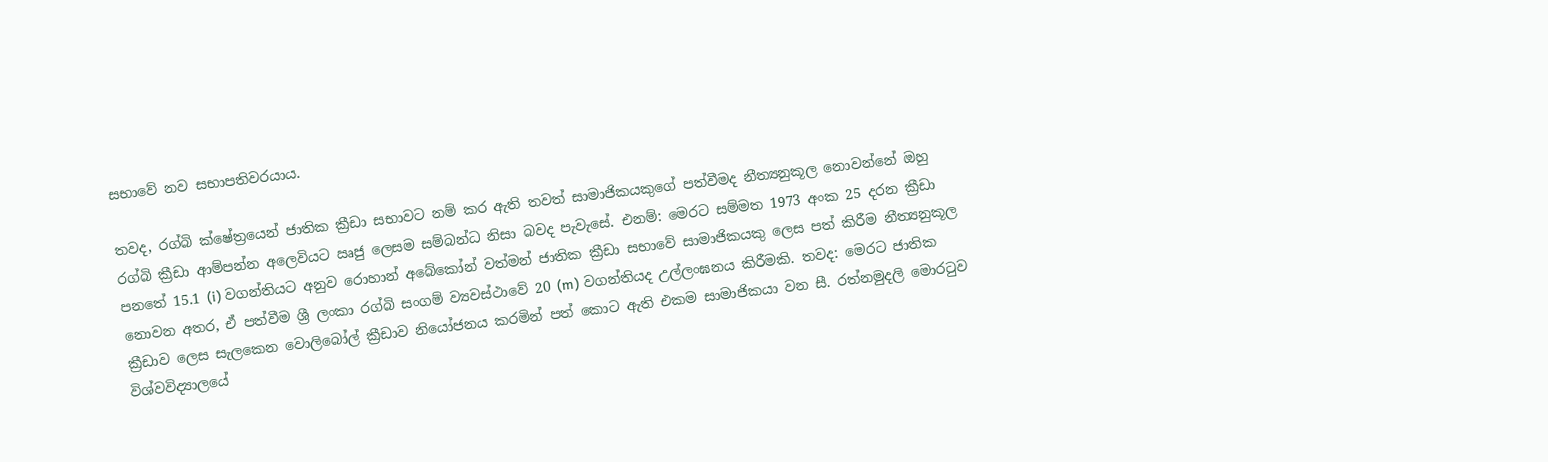සභාවේ නව සභාපතිවරයාය.

තවද, රග්බි ක්ෂේත්‍රයෙන් ජාතික ක්‍රීඩා සභාවට නම් කර ඇති තවත් සාමාජිකයකුගේ පත්වීමද නීත්‍යනුකූල නොවන්නේ ඔහු රග්බි ක්‍රීඩා ආම්පන්න අලෙවියට ඍජු ලෙසම සම්බන්ධ නිසා බවද පැවැසේ. එනම්: මෙරට සම්මත 1973 අංක 25 දරන ක්‍රීඩා පනතේ 15.1 (i) වගන්තියට අනුව රොහාන් අබේකෝන් වත්මන් ජාතික ක්‍රීඩා සභාවේ සාමාජිකයකු ලෙස පත් කිරීම නීත්‍යනුකූල නොවන අතර, ඒ පත්වීම ශ්‍රී ලංකා රග්බි සංගම් ව්‍යවස්ථාවේ 20 (m) වගන්තියද උල්ලංඝනය කිරීමකි. තවද: මෙරට ජාතික ක්‍රීඩාව ලෙස සැලකෙන වොලිබෝල් ක්‍රීඩාව නියෝජනය කරමින් පත් කොට ඇති එකම සාමාජිකයා වන සී. රත්නමුදලි මොරටුව විශ්වවිද්‍යාලයේ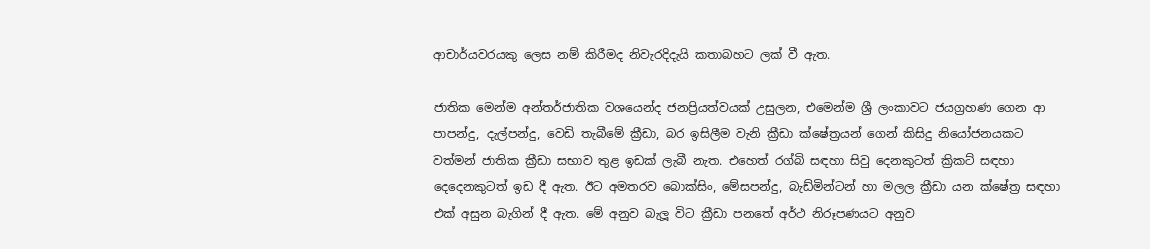ආචාර්යවරයකු ලෙස නම් කිරීමද නිවැරදිදැයි කතාබහට ලක් වී ඇත.

ජාතික මෙන්ම අන්තර්ජාතික වශයෙන්ද ජනප්‍රියත්වයක් උසුලන, එමෙන්ම ශ්‍රී ලංකාවට ජයග්‍රහණ ගෙන ආ පාපන්දු, දැල්පන්දු, වෙඩි තැබීමේ ක්‍රීඩා, බර ඉසිලීම වැනි ක්‍රීඩා ක්ෂේත්‍රයන් ගෙන් කිසිදු නියෝජනයකට වත්මන් ජාතික ක්‍රීඩා සභාව තුළ ඉඩක් ලැබී නැත. එහෙත් රග්බි සඳහා සිවු දෙනකුටත් ක්‍රිකට් සඳහා දෙදෙනකුටත් ඉඩ දී ඇත. ඊට අමතරව බොක්සිං, මේසපන්දු, බැඩ්මින්ටන් හා මලල ක්‍රීඩා යන ක්ෂේත්‍ර සඳහා එක් අසුන බැගින් දී ඇත. මේ අනුව බැලූ විට ක්‍රීඩා පනතේ අර්ථ නිරූපණයට අනුව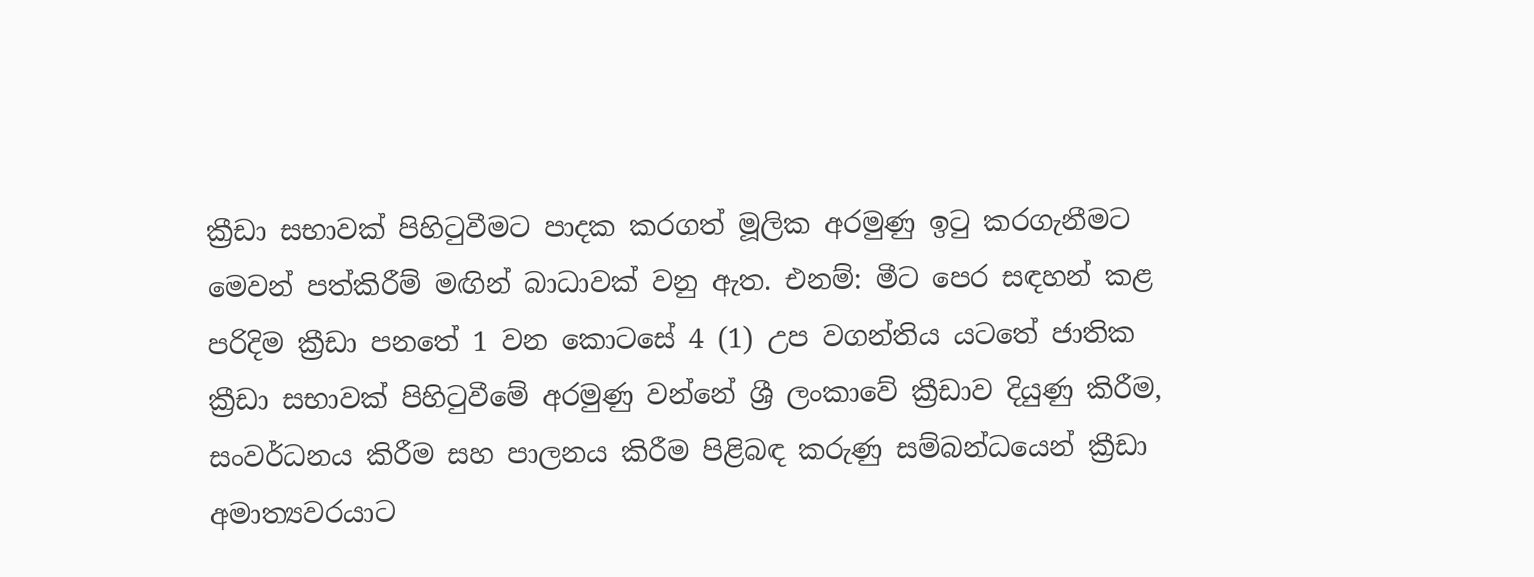ක්‍රීඩා සභාවක් පිහිටුවීමට පාදක කරගත් මූලික අරමුණු ඉටු කරගැනීමට මෙවන් පත්කිරීම් මඟින් බාධාවක් වනු ඇත. එනම්: මීට පෙර සඳහන් කළ පරිදිම ක්‍රීඩා පනතේ 1 වන කොටසේ 4 (1) උප වගන්තිය යටතේ ජාතික ක්‍රීඩා සභාවක් පිහිටුවීමේ අරමුණු වන්නේ ශ්‍රී ලංකාවේ ක්‍රීඩාව දියුණු කිරීම, සංවර්ධනය කිරීම සහ පාලනය කිරීම පිළිබඳ කරුණු සම්බන්ධයෙන් ක්‍රීඩා අමාත්‍යවරයාට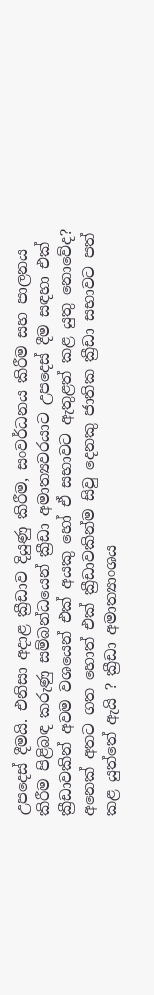උපදෙස් දීමයි. එනිසා අදාළ ක්‍රීඩාව දියුණු කිරීම, සංවර්ධනය කිරීම සහ පාලනය කිරීම පිළිබඳ කරුණු සම්බන්ධයෙන් ක්‍රීඩා අමාත්‍යවරයාට උපදෙස් දීම සඳහා එක් ක්‍රීඩාවකින් අවම වශයෙන් එක් අයකු හෝ ඒ සභාවට ඇතුළත් කළ යුතු නොවේද? අනෙක් අතට ගත හොත් එක් ක්‍රීඩාවකින්ම සිවු දෙනකු ජාතික ක්‍රීඩා සභාවට පත් කළ යුත්තේ ඇයි ? ක්‍රීඩා අමාත්‍යාංශය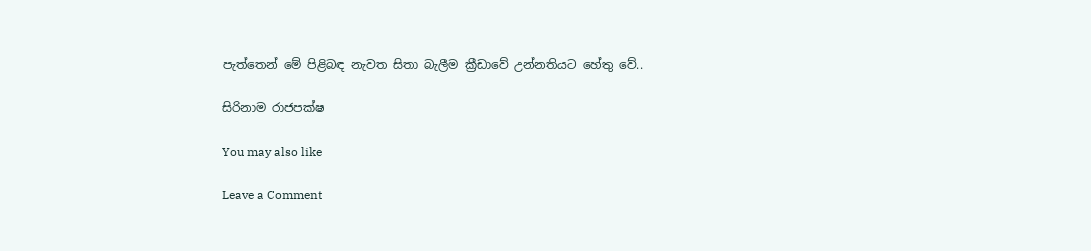පැත්තෙන් මේ පිළිබඳ නැවත සිතා බැලීම ක්‍රීඩාවේ උන්නතියට හේතු වේ..

සිරිනාම රාජපක්ෂ

You may also like

Leave a Comment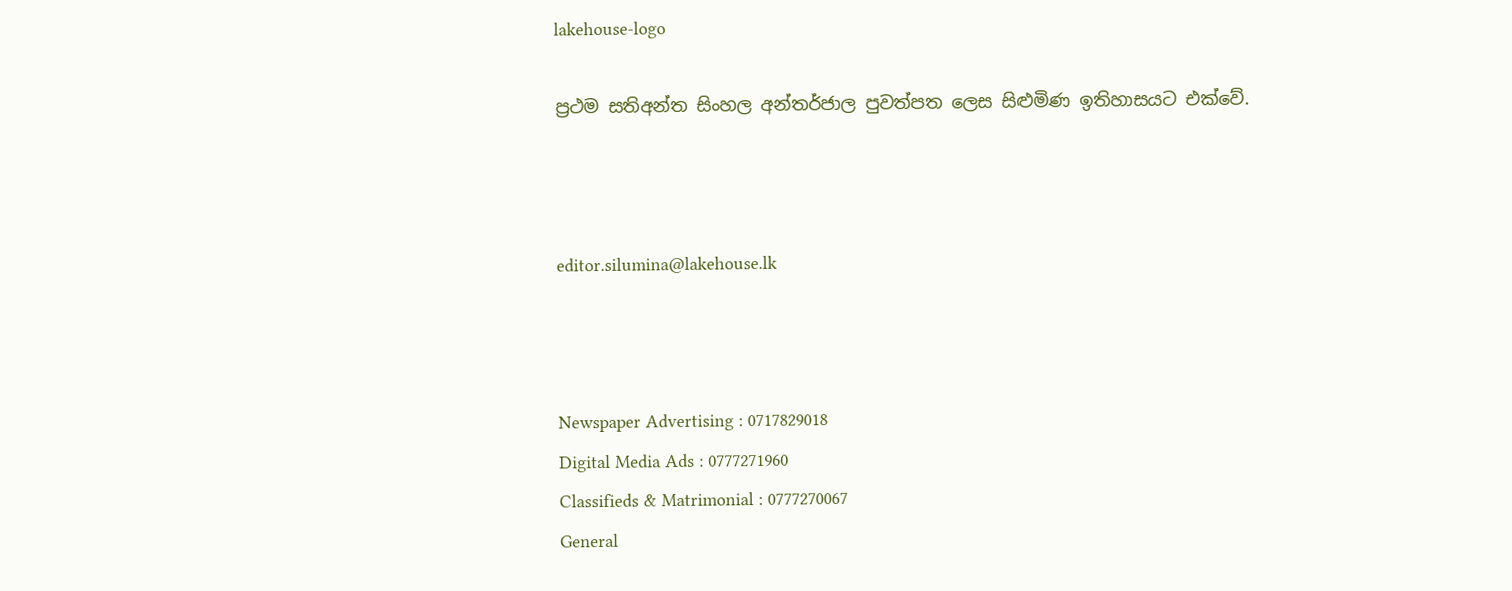lakehouse-logo

ප්‍රථම සතිඅන්ත සිංහල අන්තර්ජාල පුවත්පත ලෙස සිළුමිණ ඉතිහාසයට එක්වේ.



editor.silumina@lakehouse.lk



Newspaper Advertising : 0717829018
Digital Media Ads : 0777271960
Classifieds & Matrimonial : 0777270067
General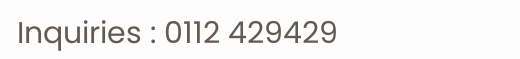Inquiries : 0112 429429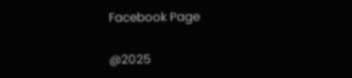Facebook Page

@2025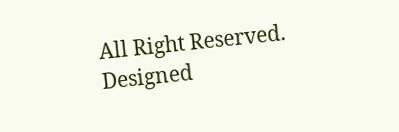All Right Reserved. Designed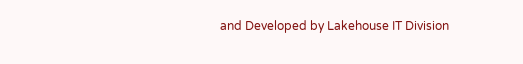and Developed by Lakehouse IT Division